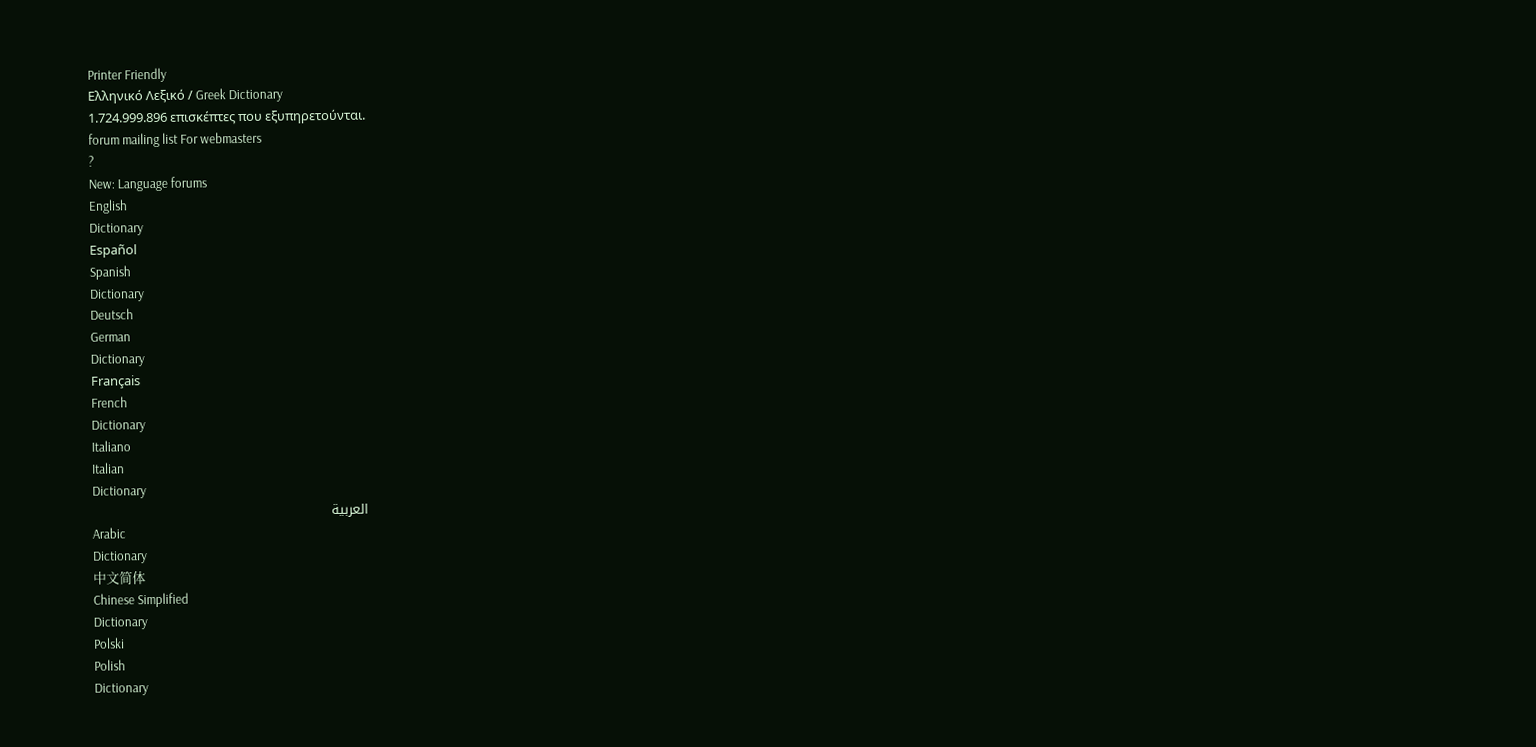Printer Friendly
Ελληνικό Λεξικό / Greek Dictionary
1.724.999.896 επισκέπτες που εξυπηρετούνται.
forum mailing list For webmasters
?
New: Language forums
English
Dictionary
Español
Spanish
Dictionary
Deutsch
German
Dictionary
Français
French
Dictionary
Italiano
Italian
Dictionary
العربية
Arabic
Dictionary
中文简体
Chinese Simplified
Dictionary
Polski
Polish
Dictionary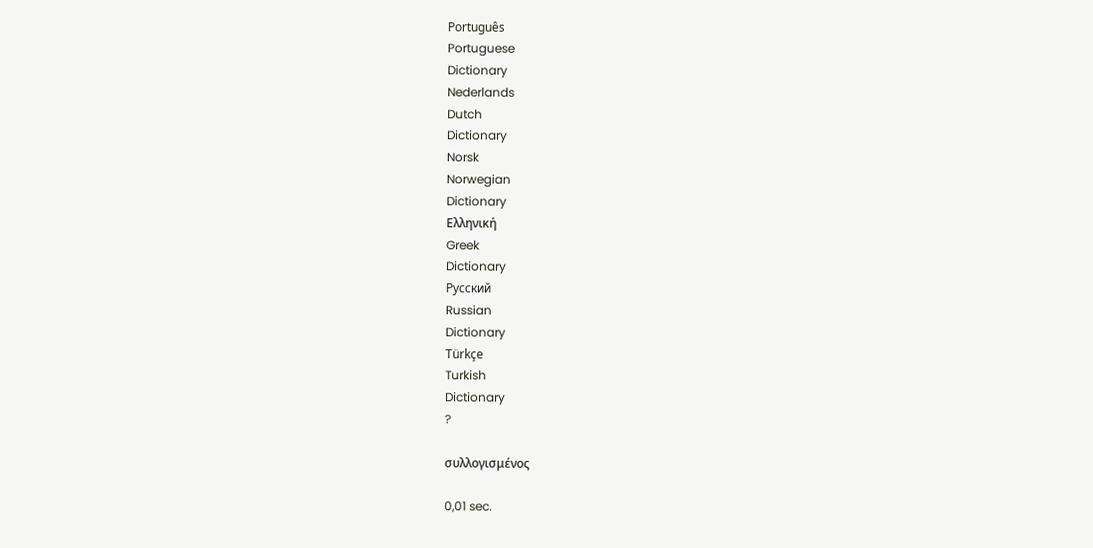Português
Portuguese
Dictionary
Nederlands
Dutch
Dictionary
Norsk
Norwegian
Dictionary
Ελληνική
Greek
Dictionary
Русский
Russian
Dictionary
Türkçe
Turkish
Dictionary
?

συλλογισμένος

0,01 sec.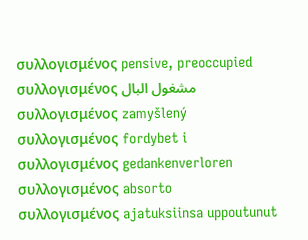συλλογισμένος pensive, preoccupied
συλλογισμένος مشغول البال
συλλογισμένος zamyšlený
συλλογισμένος fordybet i
συλλογισμένος gedankenverloren
συλλογισμένος absorto
συλλογισμένος ajatuksiinsa uppoutunut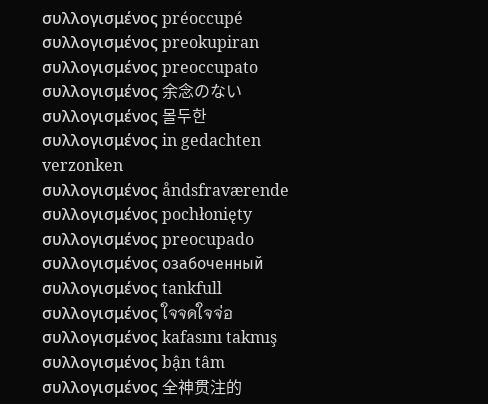συλλογισμένος préoccupé
συλλογισμένος preokupiran
συλλογισμένος preoccupato
συλλογισμένος 余念のない
συλλογισμένος 몰두한
συλλογισμένος in gedachten verzonken
συλλογισμένος åndsfraværende
συλλογισμένος pochłonięty
συλλογισμένος preocupado
συλλογισμένος озабоченный
συλλογισμένος tankfull
συλλογισμένος ใจจดใจจ่อ
συλλογισμένος kafasını takmış
συλλογισμένος bận tâm
συλλογισμένος 全神贯注的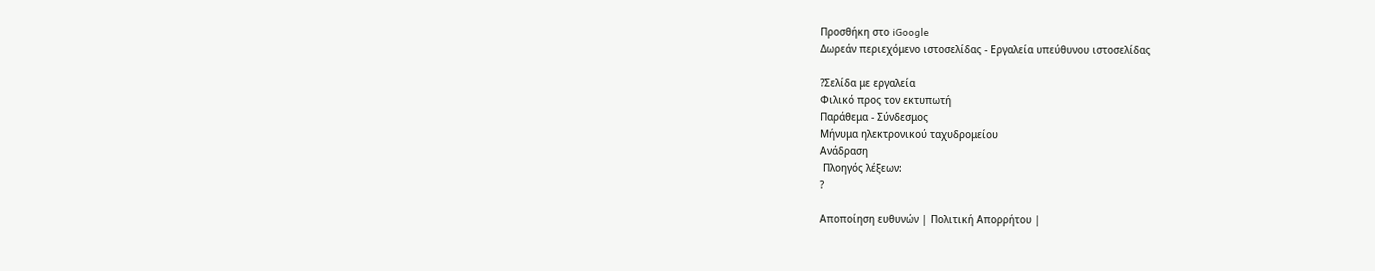Προσθήκη στο iGoogle
Δωρεάν περιεχόμενο ιστοσελίδας - Εργαλεία υπεύθυνου ιστοσελίδας

?Σελίδα με εργαλεία
Φιλικό προς τον εκτυπωτή
Παράθεμα - Σύνδεσμος
Μήνυμα ηλεκτρονικού ταχυδρομείου
Ανάδραση
 Πλοηγός λέξεων:
?

Αποποίηση ευθυνών | Πολιτική Απορρήτου |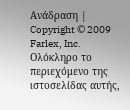Ανάδραση | Copyright © 2009 Farlex, Inc.
Ολόκληρο το περιεχόμενο της ιστοσελίδας αυτής,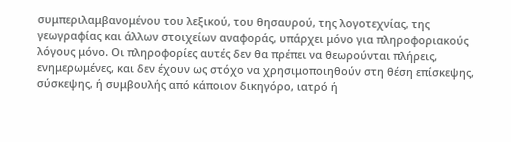συμπεριλαμβανομένου του λεξικού, του θησαυρού, της λογοτεχνίας, της γεωγραφίας και άλλων στοιχείων αναφοράς, υπάρχει μόνο για πληροφοριακούς λόγους μόνο. Οι πληροφορίες αυτές δεν θα πρέπει να θεωρούνται πλήρεις, ενημερωμένες, και δεν έχουν ως στόχο να χρησιμοποιηθούν στη θέση επίσκεψης, σύσκεψης, ή συμβουλής από κάποιον δικηγόρο, ιατρό ή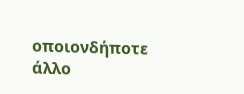οποιονδήποτε άλλο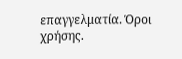επαγγελματία. Όροι χρήσης.